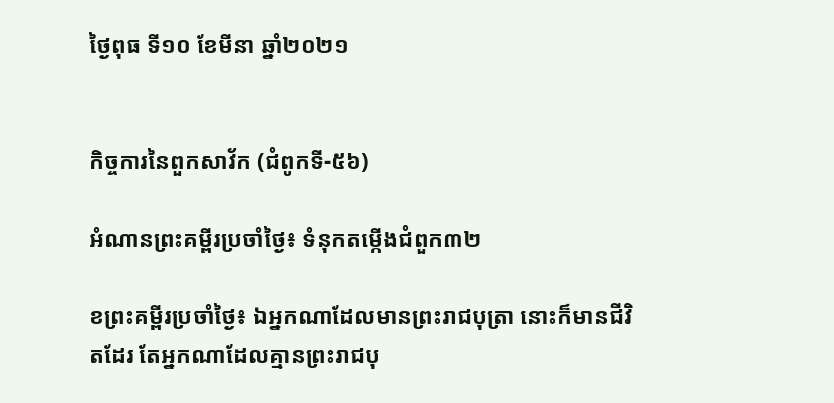ថ្ងៃពុធ ទី១០ ខែមីនា ឆ្នាំ២០២១


កិច្ចការនៃពួកសាវ័ក (ជំពូកទី-៥៦)

អំណានព្រះគម្ពីរប្រចាំថ្ងៃ៖ ទំនុកតម្កើងជំពួក៣២

ខព្រះគម្ពីរប្រចាំថ្ងៃ៖ ឯអ្នកណាដែលមានព្រះរាជបុត្រា នោះក៏មានជីវិតដែរ តែអ្នកណាដែលគ្មានព្រះរាជបុ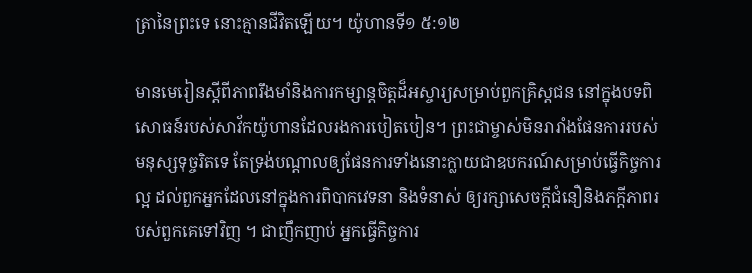ត្រានៃព្រះទេ នោះគ្មានជីវិតឡើយ។ យ៉ូហានទី១ ៥:១២

មានមេរៀនស្តីពីភាពរឹងមាំនិងការកម្សាន្តចិត្តដ៏អស្ចារ្យសម្រាប់ពួកគ្រិស្តជន នៅក្នុងបទពិសោធន៍របស់សាវ័កយ៉ូហានដែលរងការបៀតបៀន។ ព្រះជាម្ចាស់មិនរារាំងផែនការរបស់មនុស្សទុច្ចរិតទេ តែទ្រង់បណ្ដាលឲ្យផែនការទាំងនោះក្លាយជាឧបករណ៍សម្រាប់ធ្វើកិច្ចការល្អ ដល់ពួកអ្នកដែលនៅក្នុងការពិបាកវេទនា និងទំនាស់ ឲ្យរក្សាសេចក្តីជំនឿនិងភក្ដីភាពរបស់ពួកគេទៅវិញ ។ ជាញឹកញាប់ អ្នកធ្វើកិច្ចការ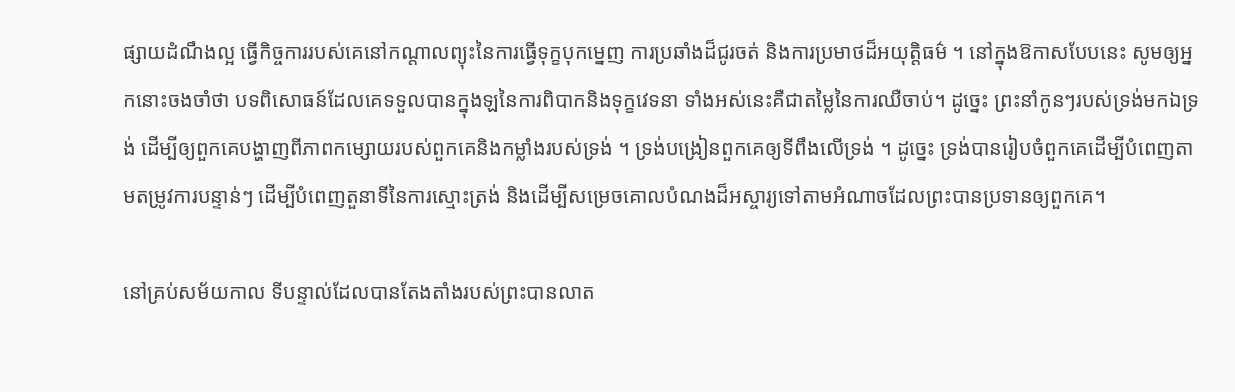ផ្សាយដំណឹងល្អ ធ្វើកិច្ចការរបស់គេនៅកណ្តាលព្យុះនៃការធ្វើទុក្ខបុកម្នេញ ការប្រឆាំងដ៏ជូរចត់ និងការប្រមាថដ៏អយុត្តិធម៌ ។ នៅក្នុងឱកាសបែបនេះ សូមឲ្យអ្នកនោះចងចាំថា បទពិសោធន៍ដែលគេទទួលបានក្នុងឡនៃការពិបាកនិងទុក្ខវេទនា ទាំងអស់នេះគឺជាតម្លៃនៃការឈឺចាប់។ ដូច្នេះ ព្រះនាំកូនៗរបស់ទ្រង់មកឯទ្រង់ ដើម្បីឲ្យពួកគេបង្ហាញពីភាពកម្សោយរបស់ពួកគេនិងកម្លាំងរបស់ទ្រង់ ។ ទ្រង់បង្រៀនពួកគេឲ្យទីពឹងលើទ្រង់ ។ ដូច្នេះ ទ្រង់បានរៀបចំពួកគេដើម្បីបំពេញតាមតម្រូវការបន្ទាន់ៗ ដើម្បីបំពេញតួនាទីនៃការស្មោះត្រង់ និងដើម្បីសម្រេចគោលបំណងដ៏អស្ចារ្យទៅតាមអំណាចដែលព្រះបានប្រទានឲ្យពួកគេ។

នៅគ្រប់សម័យកាល ទីបន្ទាល់ដែលបានតែងតាំងរបស់ព្រះបានលាត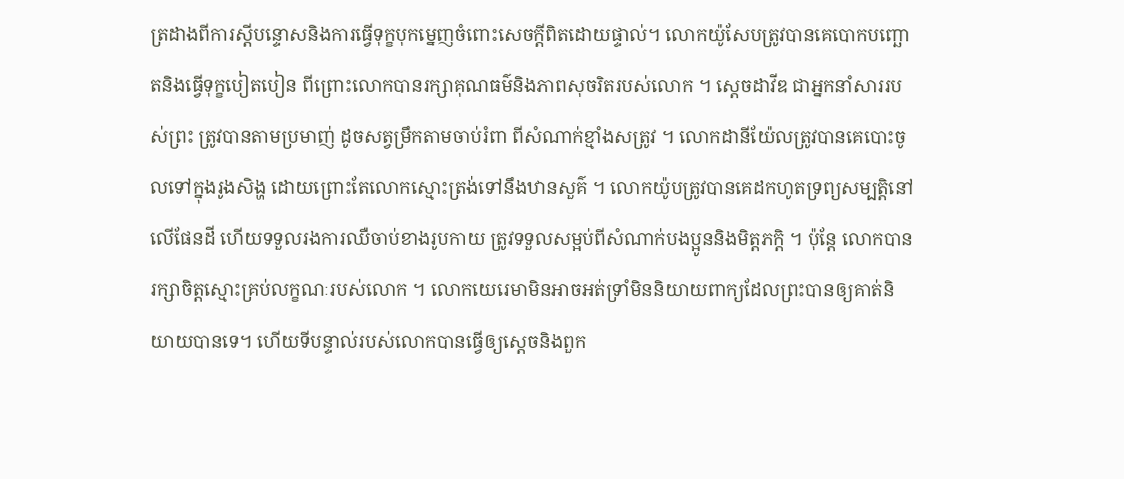ត្រដាងពីការស្តីបន្ទោសនិងការធ្វើទុក្ខបុកម្នេញចំពោះសេចក្តីពិតដោយផ្ទាល់។ លោកយ៉ូសែបត្រូវបានគេបោកបញ្ឆោតនិងធ្វើទុក្ខបៀតបៀន ពីព្រោះលោកបានរក្សាគុណធម៌និងភាពសុចរិតរបស់លោក ។ សេ្តចដាវីឌ ជាអ្នកនាំសាររបស់ព្រះ ត្រូវបានតាមប្រមាញ់ ដូចសត្វម្រឹកតាមចាប់រំពា ពីសំណាក់ខ្មាំងសត្រូវ ។ លោកដានីយ៉ែលត្រូវបានគេបោះចូលទៅក្នុងរូងសិង្ហ ដោយព្រោះតែលោកស្មោះត្រង់ទៅនឹងឋានសួគ៌ ។ លោកយ៉ូបត្រូវបានគេដកហូតទ្រព្យសម្បត្តិនៅលើផែនដី ហើយទទួលរងការឈឺចាប់ខាងរូបកាយ ត្រូវទទួលសម្អប់ពីសំណាក់បងប្អូននិងមិត្តភក្តិ ។ ប៉ុន្ដែ លោកបានរក្សាចិត្ដស្មោះគ្រប់លក្ខណៈរបស់លោក ។ លោកយេរេមាមិនអាចអត់ទ្រាំមិននិយាយពាក្យដែលព្រះបានឲ្យគាត់និយាយបានទេ។ ហើយទីបន្ទាល់របស់លោកបានធ្វើឲ្យស្តេចនិងពួក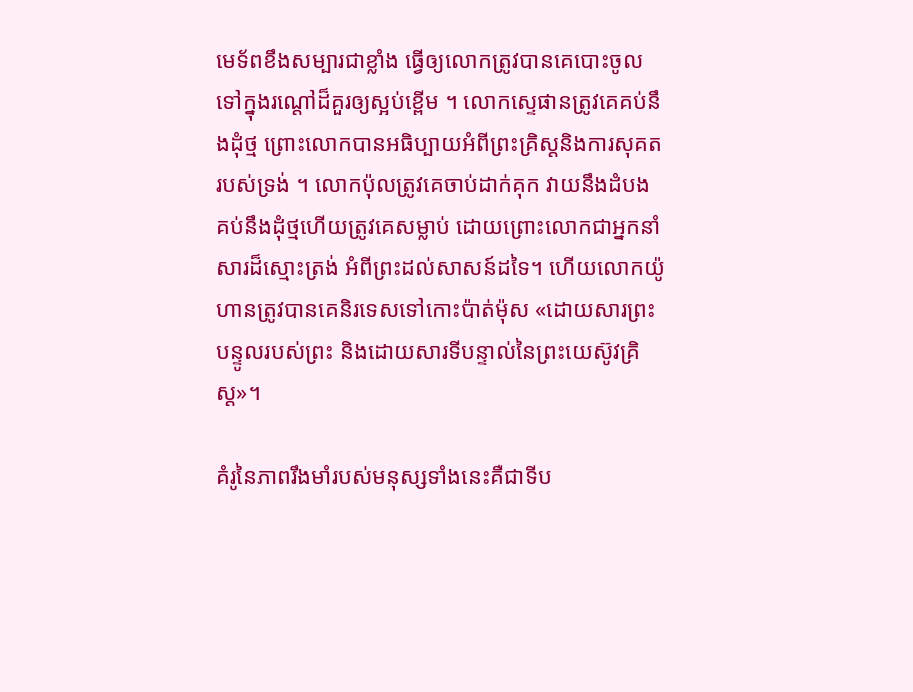មេទ័ពខឹងសម្បារជាខ្លាំង ធ្វើឲ្យលោកត្រូវបានគេបោះចូលទៅក្នុងរណ្តៅដ៏គួរឲ្យស្អប់ខ្ពើម ។ លោកស្ទេផានត្រូវគេគប់នឹងដុំថ្ម ព្រោះលោកបានអធិប្បាយអំពីព្រះគ្រិស្តនិងការសុគតរបស់ទ្រង់ ។ លោកប៉ុលត្រូវគេចាប់ដាក់គុក វាយនឹងដំបង គប់នឹងដុំថ្មហើយត្រូវគេសម្លាប់ ដោយព្រោះលោកជាអ្នកនាំសារដ៏ស្មោះត្រង់ អំពីព្រះដល់សាសន៍ដទៃ។ ហើយលោកយ៉ូហានត្រូវបានគេនិរទេសទៅកោះប៉ាត់ម៉ុស «ដោយសារព្រះបន្ទូលរបស់ព្រះ និងដោយសារទីបន្ទាល់នៃព្រះយេស៊ូវគ្រិស្ត»។

គំរូនៃភាពរឹងមាំរបស់មនុស្សទាំងនេះគឺជាទីប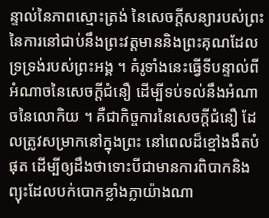ន្ទាល់នៃភាពស្មោះត្រង់ នៃសេចក្ដីសន្យារបស់ព្រះ នៃការនៅជាប់នឹងព្រះវត្តមាននិងព្រះគុណដែលទ្រទ្រង់របស់ព្រះអង្គ ។ គំរូទាំងនេះធ្វើទីបន្ទាល់ពីអំណាចនៃសេចក្ដីជំនឿ ដើម្បីទប់ទល់នឹងអំណាចនៃលោកិយ ។ គឺជាកិច្ចការនៃសេចក្ដីជំនឿ ដែលត្រូវសម្រាកនៅក្នុងព្រះ នៅពេលដ៏ខ្មៅងងឹតបំផុត ដើម្បីឲ្យដឹងថាទោះបីជាមានការពិបាកនិងព្យុះដែលបក់បោកខ្លាំងក្លាយ៉ាងណា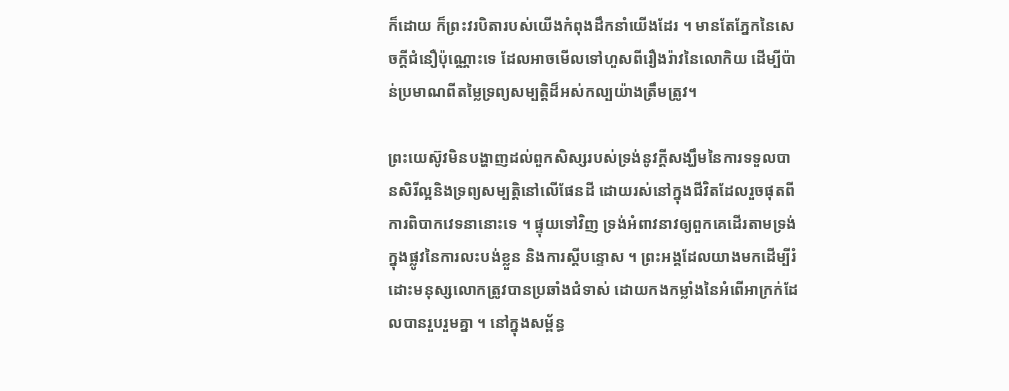ក៏ដោយ ក៏ព្រះវរបិតារបស់យើងកំពុងដឹកនាំយើងដែរ ។ មានតែភ្នែកនៃសេចក្តីជំនឿប៉ុណ្ណោះទេ ដែលអាចមើលទៅហួសពីរឿងរ៉ាវនៃលោកិយ ដើម្បីប៉ាន់ប្រមាណពីតម្លៃទ្រព្យសម្បត្តិដ៏អស់កល្បយ៉ាងត្រឹមត្រូវ។

ព្រះយេស៊ូវមិនបង្ហាញដល់ពួកសិស្សរបស់ទ្រង់នូវក្តីសង្ឃឹមនៃការទទួលបានសិរីល្អនិងទ្រព្យសម្បត្តិនៅលើផែនដី ដោយរស់នៅក្នុងជីវិតដែលរួចផុតពីការពិបាកវេទនានោះទេ ។ ផ្ទុយទៅវិញ ទ្រង់អំពាវនាវឲ្យពួកគេដើរតាមទ្រង់ ក្នុងផ្លូវនៃការលះបង់ខ្លួន និងការស្តីបន្ទោស ។ ព្រះអង្គដែលយាងមកដើម្បីរំដោះមនុស្សលោកត្រូវបានប្រឆាំងជំទាស់ ដោយកងកម្លាំងនៃអំពើអាក្រក់ដែលបានរួបរួមគ្នា ។ នៅក្នុងសម្ព័ន្ធ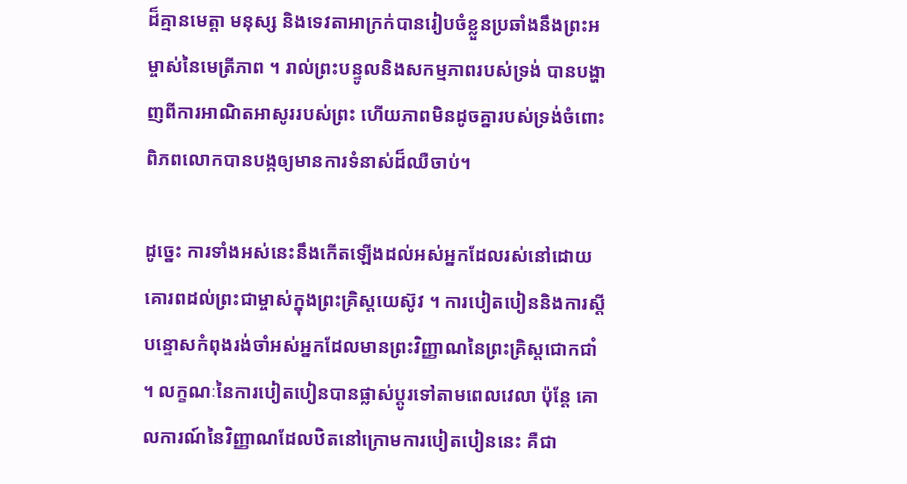ដ៏គ្មានមេត្តា មនុស្ស និងទេវតាអាក្រក់បានរៀបចំខ្លួនប្រឆាំងនឹងព្រះអម្ចាស់នៃមេត្រីភាព ។ រាល់ព្រះបន្ទូលនិងសកម្មភាពរបស់ទ្រង់ បានបង្ហាញពីការអាណិតអាសូររបស់ព្រះ ហើយភាពមិនដូចគ្នារបស់ទ្រង់ចំពោះពិភពលោកបានបង្កឲ្យមានការទំនាស់ដ៏ឈឺចាប់។

ដូច្នេះ ការទាំងអស់នេះនឹងកើតឡើងដល់អស់អ្នកដែលរស់នៅដោយគោរពដល់ព្រះជាម្ចាស់ក្នុងព្រះគ្រិស្ដយេស៊ូវ ។ ការបៀតបៀននិងការស្តីបន្ទោសកំពុងរង់ចាំអស់អ្នកដែលមានព្រះវិញ្ញាណនៃព្រះគ្រិស្តជោកជាំ ។ លក្ខណៈនៃការបៀតបៀនបានផ្លាស់ប្តូរទៅតាមពេលវេលា ប៉ុន្ដែ គោលការណ៍នៃវិញ្ញាណដែលឋិតនៅក្រោមការបៀតបៀននេះ គឺជា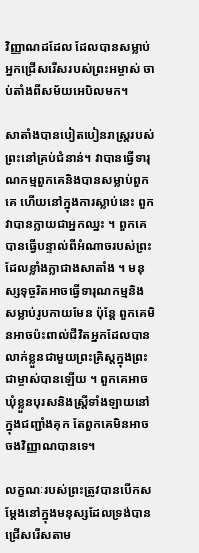វិញ្ញាណដដែល ដែលបានសម្លាប់អ្នកជ្រើសរើសរបស់ព្រះអម្ចាស់ ចាប់តាំងពីសម័យអេបិលមក។

សាតាំងបានបៀតបៀនរាស្ដ្ររបស់ព្រះនៅគ្រប់ជំនាន់។ វាបានធ្វើទារុណកម្មពួកគេនិងបានសម្លាប់ពួកគេ ហើយនៅក្នុងការស្លាប់នេះ ពួកវាបានក្លាយជាអ្នកឈ្នះ ។ ពួកគេបានធ្វើបន្ទាល់ពីអំណាចរបស់ព្រះដែលខ្លាំងក្លាជាងសាតាំង ។ មនុស្សទុច្ចរិតអាចធ្វើទារុណកម្មនិងសម្លាប់រូបកាយមែន ប៉ុន្ដែ ពួកគេមិនអាចប៉ះពាល់ជីវិតអ្នកដែលបានលាក់ខ្លួនជាមួយព្រះគ្រិស្តក្នុងព្រះជាម្ចាស់បានឡើយ ។ ពួកគេអាចឃុំខ្លួនបុរសនិងស្រ្តីទាំងឡាយនៅក្នុងជញ្ជាំងគុក តែពួកគេមិនអាចចងវិញ្ញាណបានទេ។

លក្ខណៈរបស់ព្រះត្រូវបានបើកសម្តែងនៅក្នុងមនុស្សដែលទ្រង់បានជ្រើសរើសតាម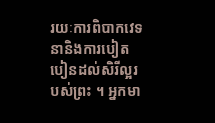រយៈការពិបាកវេទនានិងការបៀតបៀនដល់សិរីល្អរបស់ព្រះ ។ អ្នកមា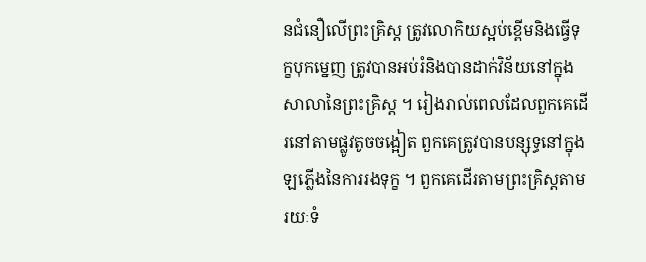នជំនឿលើព្រះគ្រិស្ត ត្រូវលោកិយស្អប់ខ្ពើមនិងធ្វើទុក្ខបុកម្នេញ ត្រូវបានអប់រំនិងបានដាក់វិន័យនៅក្នុងសាលានៃព្រះគ្រិស្ត ។ រៀងរាល់ពេលដែលពួកគេដើរនៅតាមផ្លូវតូចចង្អៀត ពួកគេត្រូវបានបន្សុទ្ធនៅក្នុងឡភ្លើងនៃការរងទុក្ខ ។ ពួកគេដើរតាមព្រះគ្រិស្តតាមរយៈទំ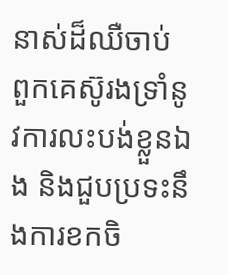នាស់ដ៏ឈឺចាប់ ពួកគេស៊ូរងទ្រាំនូវការលះបង់ខ្លួនឯង និងជួបប្រទះនឹងការខកចិ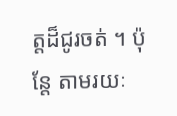ត្តដ៏ជូរចត់ ។ ប៉ុន្តែ តាមរយៈ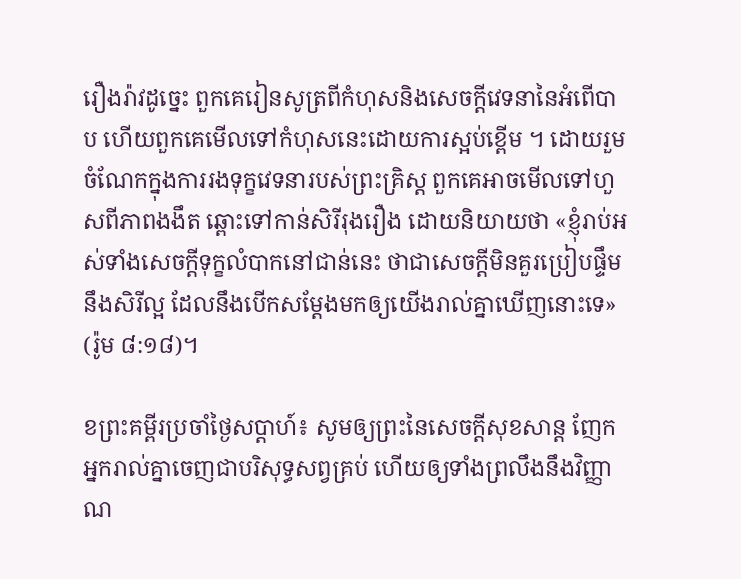រឿងរ៉ាវដូច្នេះ ពួកគេរៀនសូត្រពីកំហុសនិងសេចក្តីវេទនានៃអំពើបាប ហើយពួកគេមើលទៅកំហុសនេះដោយការស្អប់ខ្ពើម ។ ដោយរួមចំណែកក្នុងការរងទុក្ខវេទនារបស់ព្រះគ្រិស្ត ពួកគេអាចមើលទៅហួសពីភាពងងឹត ឆ្ពោះទៅកាន់សិរីរុងរឿង ដោយនិយាយថា «ខ្ញុំរាប់អស់ទាំងសេចក្តីទុក្ខលំបាកនៅជាន់នេះ ថាជាសេចក្តីមិនគួរប្រៀបផ្ទឹមនឹងសិរីល្អ ដែលនឹងបើកសម្តែងមកឲ្យយើងរាល់គ្នាឃើញនោះទេ» (រ៉ូម ៨:១៨)។

ខព្រះគម្ពីរប្រចាំថ្ងៃសប្តាហ៍៖ សូមឲ្យព្រះនៃសេចក្តីសុខសាន្ត ញែកអ្នករាល់គ្នាចេញជាបរិសុទ្ធសព្វគ្រប់ ហើយឲ្យទាំងព្រលឹងនឹងវិញ្ញាណ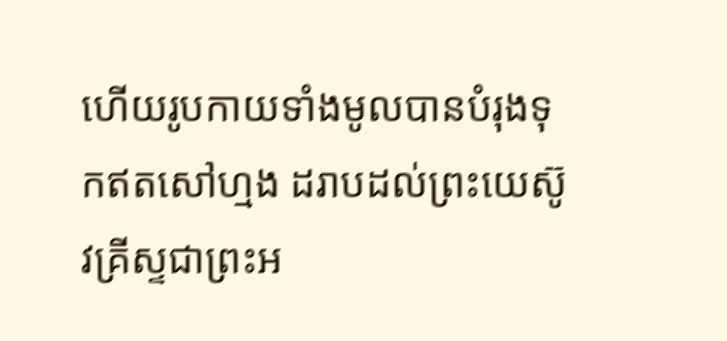ហើយរូបកាយទាំងមូលបានបំរុងទុកឥតសៅហ្មង ដរាបដល់ព្រះយេស៊ូវគ្រីស្ទជាព្រះអ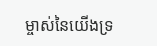ម្ចាស់នៃយើងទ្រ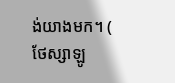ង់យាងមក។ ( ថែស្សាឡូ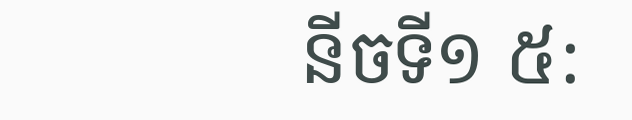នីចទី១ ៥: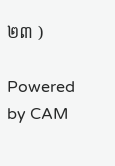២៣ )

Powered by CAM